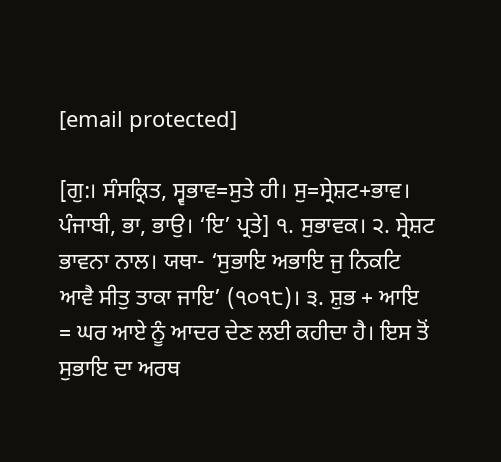[email protected]

[ਗੁ:। ਸੰਸਕ੍ਰਿਤ, ਸ੍ਵਭਾਵ=ਸੁਤੇ ਹੀ। ਸੁ=ਸ੍ਰੇਸ਼ਟ+ਭਾਵ। ਪੰਜਾਬੀ, ਭਾ, ਭਾਉ। ‘ਇ’ ਪ੍ਰਤੇ] ੧. ਸੁਭਾਵਕ। ੨. ਸ੍ਰੇਸ਼ਟ ਭਾਵਨਾ ਨਾਲ। ਯਥਾ- ‘ਸੁਭਾਇ ਅਭਾਇ ਜੁ ਨਿਕਟਿ ਆਵੈ ਸੀਤੁ ਤਾਕਾ ਜਾਇ’ (੧੦੧੮)। ੩. ਸ਼ੁਭ + ਆਇ = ਘਰ ਆਏ ਨੂੰ ਆਦਰ ਦੇਣ ਲਈ ਕਹੀਦਾ ਹੈ। ਇਸ ਤੋਂ ਸੁਭਾਇ ਦਾ ਅਰਥ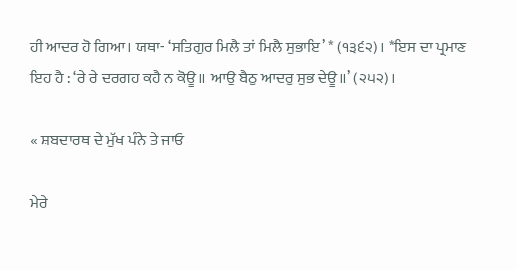ਹੀ ਆਦਰ ਹੋ ਗਿਆ। ਯਥਾ- ‘ਸਤਿਗੁਰ ਮਿਲੈ ਤਾਂ ਮਿਲੈ ਸੁਭਾਇ’ * (੧੩੬੨)। *ਇਸ ਦਾ ਪ੍ਰਮਾਣ ਇਹ ਹੈ : ‘ਰੇ ਰੇ ਦਰਗਹ ਕਹੈ ਨ ਕੋਊ॥ ਆਉ ਬੈਠੁ ਆਦਰੁ ਸੁਭ ਦੇਊ॥’ (੨੫੨)।

« ਸ਼ਬਦਾਰਥ ਦੇ ਮੁੱਖ ਪੰਨੇ ਤੇ ਜਾਓ

ਮੇਰੇ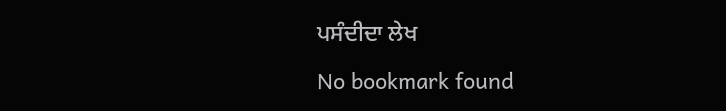ਪਸੰਦੀਦਾ ਲੇਖ

No bookmark found